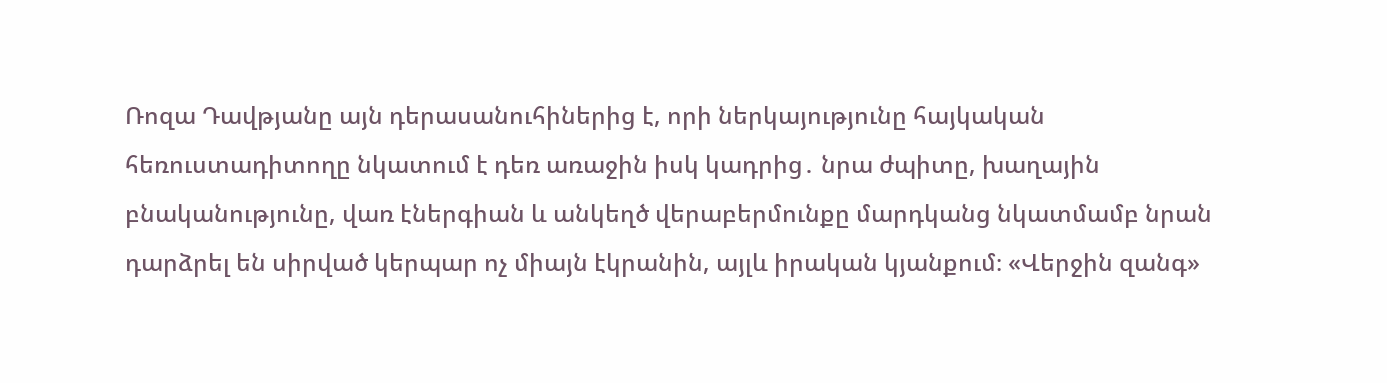Ռոզա Դավթյանը այն դերասանուհիներից է, որի ներկայությունը հայկական հեռուստադիտողը նկատում է դեռ առաջին իսկ կադրից․ նրա ժպիտը, խաղային բնականությունը, վառ էներգիան և անկեղծ վերաբերմունքը մարդկանց նկատմամբ նրան դարձրել են սիրված կերպար ոչ միայն էկրանին, այլև իրական կյանքում։ «Վերջին զանգ»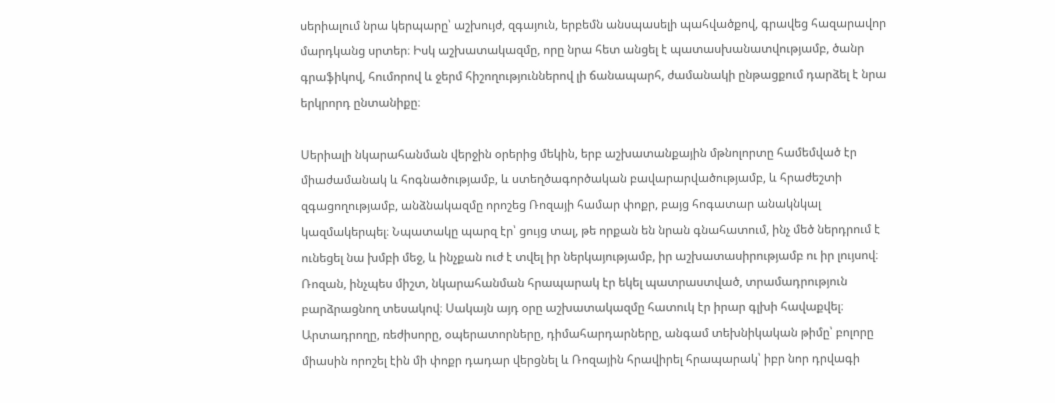սերիալում նրա կերպարը՝ աշխույժ, զգայուն, երբեմն անսպասելի պահվածքով, գրավեց հազարավոր մարդկանց սրտեր։ Իսկ աշխատակազմը, որը նրա հետ անցել է պատասխանատվությամբ, ծանր գրաֆիկով, հումորով և ջերմ հիշողություններով լի ճանապարհ, ժամանակի ընթացքում դարձել է նրա երկրորդ ընտանիքը։

Սերիալի նկարահանման վերջին օրերից մեկին, երբ աշխատանքային մթնոլորտը համեմված էր միաժամանակ և հոգնածությամբ, և ստեղծագործական բավարարվածությամբ, և հրաժեշտի զգացողությամբ, անձնակազմը որոշեց Ռոզայի համար փոքր, բայց հոգատար անակնկալ կազմակերպել։ Նպատակը պարզ էր՝ ցույց տալ, թե որքան են նրան գնահատում, ինչ մեծ ներդրում է ունեցել նա խմբի մեջ, և ինչքան ուժ է տվել իր ներկայությամբ, իր աշխատասիրությամբ ու իր լույսով։
Ռոզան, ինչպես միշտ, նկարահանման հրապարակ էր եկել պատրաստված, տրամադրություն բարձրացնող տեսակով։ Սակայն այդ օրը աշխատակազմը հատուկ էր իրար գլխի հավաքվել։ Արտադրողը, ռեժիսորը, օպերատորները, դիմահարդարները, անգամ տեխնիկական թիմը՝ բոլորը միասին որոշել էին մի փոքր դադար վերցնել և Ռոզային հրավիրել հրապարակ՝ իբր նոր դրվագի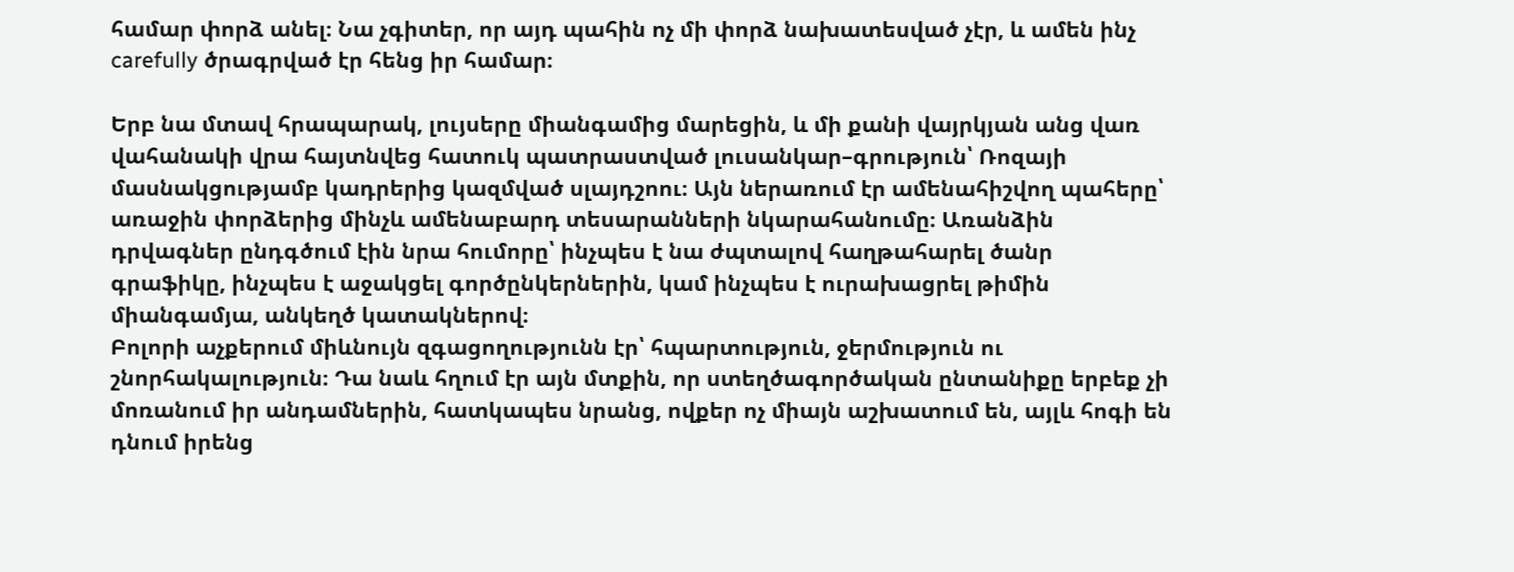համար փորձ անել։ Նա չգիտեր, որ այդ պահին ոչ մի փորձ նախատեսված չէր, և ամեն ինչ carefully ծրագրված էր հենց իր համար։

Երբ նա մտավ հրապարակ, լույսերը միանգամից մարեցին, և մի քանի վայրկյան անց վառ վահանակի վրա հայտնվեց հատուկ պատրաստված լուսանկար–գրություն՝ Ռոզայի մասնակցությամբ կադրերից կազմված սլայդշոու։ Այն ներառում էր ամենահիշվող պահերը՝ առաջին փորձերից մինչև ամենաբարդ տեսարանների նկարահանումը։ Առանձին դրվագներ ընդգծում էին նրա հումորը՝ ինչպես է նա ժպտալով հաղթահարել ծանր գրաֆիկը, ինչպես է աջակցել գործընկերներին, կամ ինչպես է ուրախացրել թիմին միանգամյա, անկեղծ կատակներով։
Բոլորի աչքերում միևնույն զգացողությունն էր՝ հպարտություն, ջերմություն ու շնորհակալություն։ Դա նաև հղում էր այն մտքին, որ ստեղծագործական ընտանիքը երբեք չի մոռանում իր անդամներին, հատկապես նրանց, ովքեր ոչ միայն աշխատում են, այլև հոգի են դնում իրենց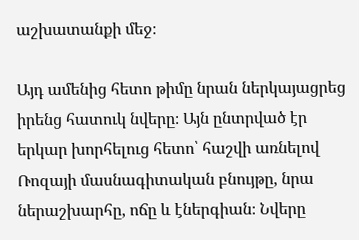աշխատանքի մեջ։

Այդ ամենից հետո թիմը նրան ներկայացրեց իրենց հատուկ նվերը։ Այն ընտրված էր երկար խորհելուց հետո՝ հաշվի առնելով Ռոզայի մասնագիտական բնույթը, նրա ներաշխարհը, ոճը և էներգիան։ Նվերը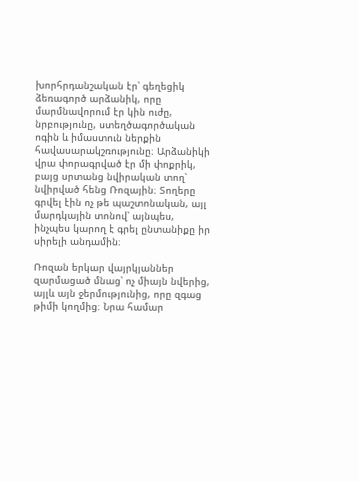խորհրդանշական էր՝ գեղեցիկ ձեռագործ արձանիկ, որը մարմնավորում էր կին ուժը, նրբությունը, ստեղծագործական ոգին և իմաստուն ներքին հավասարակշռությունը։ Արձանիկի վրա փորագրված էր մի փոքրիկ, բայց սրտանց նվիրական տող՝ նվիրված հենց Ռոզային։ Տողերը գրվել էին ոչ թե պաշտոնական, այլ մարդկային տոնով՝ այնպես, ինչպես կարող է գրել ընտանիքը իր սիրելի անդամին։

Ռոզան երկար վայրկյաններ զարմացած մնաց՝ ոչ միայն նվերից, այլև այն ջերմությունից, որը զգաց թիմի կողմից։ Նրա համար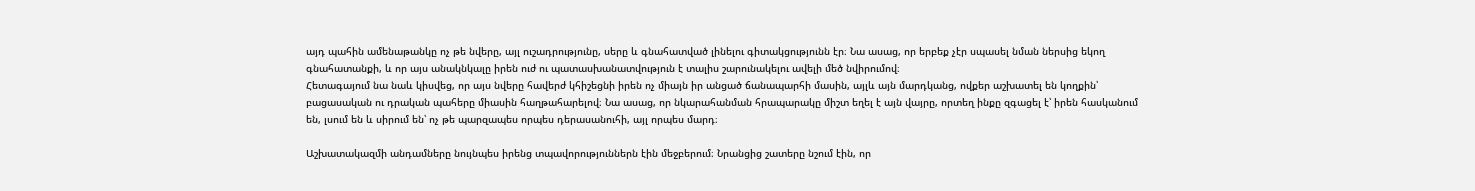այդ պահին ամենաթանկը ոչ թե նվերը, այլ ուշադրությունը, սերը և գնահատված լինելու գիտակցությունն էր։ Նա ասաց, որ երբեք չէր սպասել նման ներսից եկող գնահատանքի, և որ այս անակնկալը իրեն ուժ ու պատասխանատվություն է տալիս շարունակելու ավելի մեծ նվիրումով։
Հետագայում նա նաև կիսվեց, որ այս նվերը հավերժ կհիշեցնի իրեն ոչ միայն իր անցած ճանապարհի մասին, այլև այն մարդկանց, ովքեր աշխատել են կողքին՝ բացասական ու դրական պահերը միասին հաղթահարելով։ Նա ասաց, որ նկարահանման հրապարակը միշտ եղել է այն վայրը, որտեղ ինքը զգացել է՝ իրեն հասկանում են, լսում են և սիրում են՝ ոչ թե պարզապես որպես դերասանուհի, այլ որպես մարդ։

Աշխատակազմի անդամները նույնպես իրենց տպավորություններն էին մեջբերում։ Նրանցից շատերը նշում էին, որ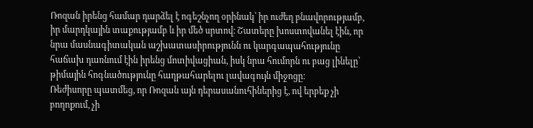Ռոզան իրենց համար դարձել է ոգեշնչող օրինակ՝ իր ուժեղ բնավորությամբ, իր մարդկային տաքությամբ և իր մեծ սրտով։ Շատերը խոստովանել էին, որ նրա մասնագիտական աշխատասիրությունն ու կարգապահությունը հաճախ դառնում էին իրենց մոտիվացիան, իսկ նրա հումորն ու բաց լինելը՝ թիմային հոգնածությունը հաղթահարելու լավագույն միջոցը։
Ռեժիսորը պատմեց, որ Ռոզան այն դերասանուհիներից է, ով երբեք չի բողոքում, չի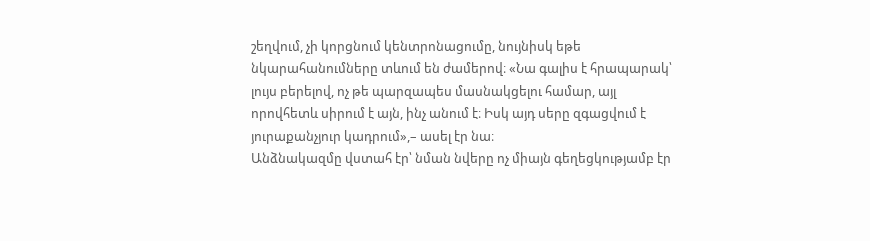շեղվում, չի կորցնում կենտրոնացումը, նույնիսկ եթե նկարահանումները տևում են ժամերով։ «Նա գալիս է հրապարակ՝ լույս բերելով, ոչ թե պարզապես մասնակցելու համար, այլ որովհետև սիրում է այն, ինչ անում է։ Իսկ այդ սերը զգացվում է յուրաքանչյուր կադրում»,– ասել էր նա։
Անձնակազմը վստահ էր՝ նման նվերը ոչ միայն գեղեցկությամբ էր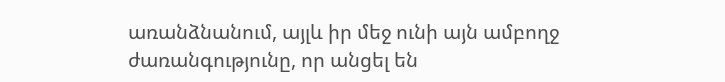առանձնանում, այլև իր մեջ ունի այն ամբողջ ժառանգությունը, որ անցել են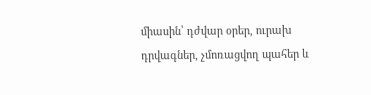միասին՝ դժվար օրեր, ուրախ դրվագներ, չմոռացվող պահեր և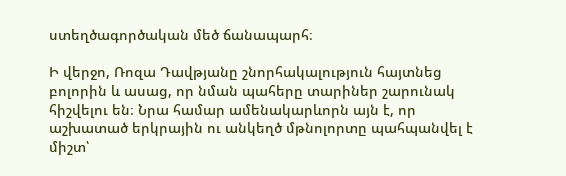ստեղծագործական մեծ ճանապարհ։

Ի վերջո, Ռոզա Դավթյանը շնորհակալություն հայտնեց բոլորին և ասաց, որ նման պահերը տարիներ շարունակ հիշվելու են։ Նրա համար ամենակարևորն այն է, որ աշխատած երկրային ու անկեղծ մթնոլորտը պահպանվել է միշտ՝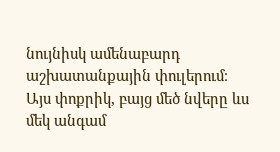նույնիսկ ամենաբարդ աշխատանքային փուլերում։
Այս փոքրիկ, բայց մեծ նվերը ևս մեկ անգամ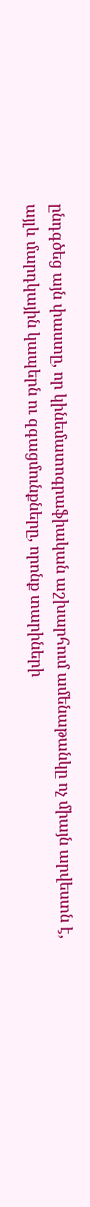ընդգծեց այն փաստը, որ կինեմատոգրաֆիական աշխարհում ամենաթանկը ոչ միայն արվեստն է, այլև մարդկային կապերն ու զգացմունքները, որոնք տարիների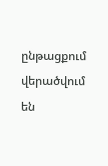ընթացքում վերածվում են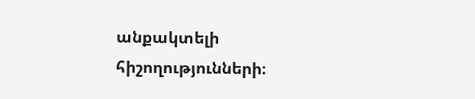անքակտելի հիշողությունների։